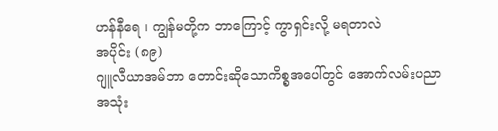ဟန်နီရေ ၊ ကျွန်မတို့က ဘာကြောင့် ကွာရှင်းလို့ မရတာလဲ
အပိုင်း (၈၉)
ဂျူလီယာအမ်ဘာ တောင်းဆိုသောကိစ္စအပေါ်တွင် အောက်လမ်းပညာ အသုံး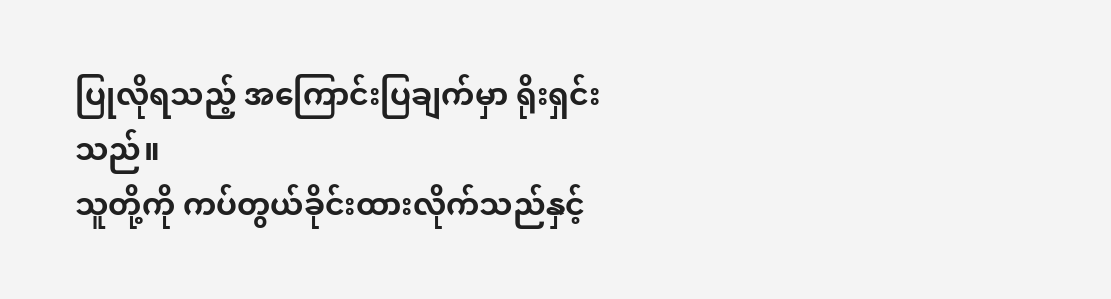ပြုလိုရသည့် အကြောင်းပြချက်မှာ ရိုးရှင်းသည်။
သူတို့ကို ကပ်တွယ်ခိုင်းထားလိုက်သည်နှင့်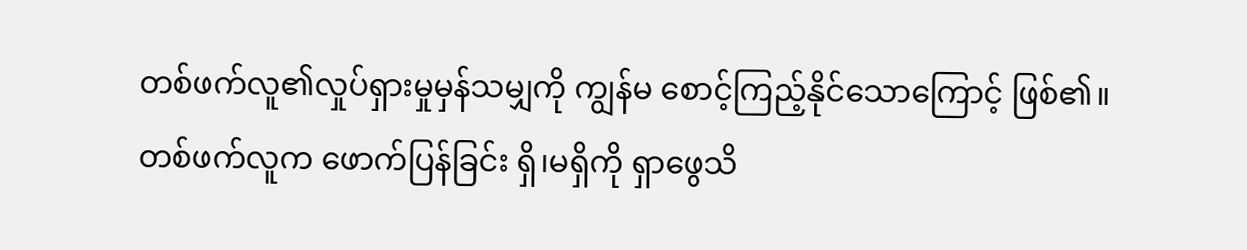တစ်ဖက်လူ၏လှုပ်ရှားမှုမှန်သမျှကို ကျွန်မ စောင့်ကြည့်နိုင်သောကြောင့် ဖြစ်၏။
တစ်ဖက်လူက ဖောက်ပြန်ခြင်း ရှိ၊မရှိကို ရှာဖွေသိ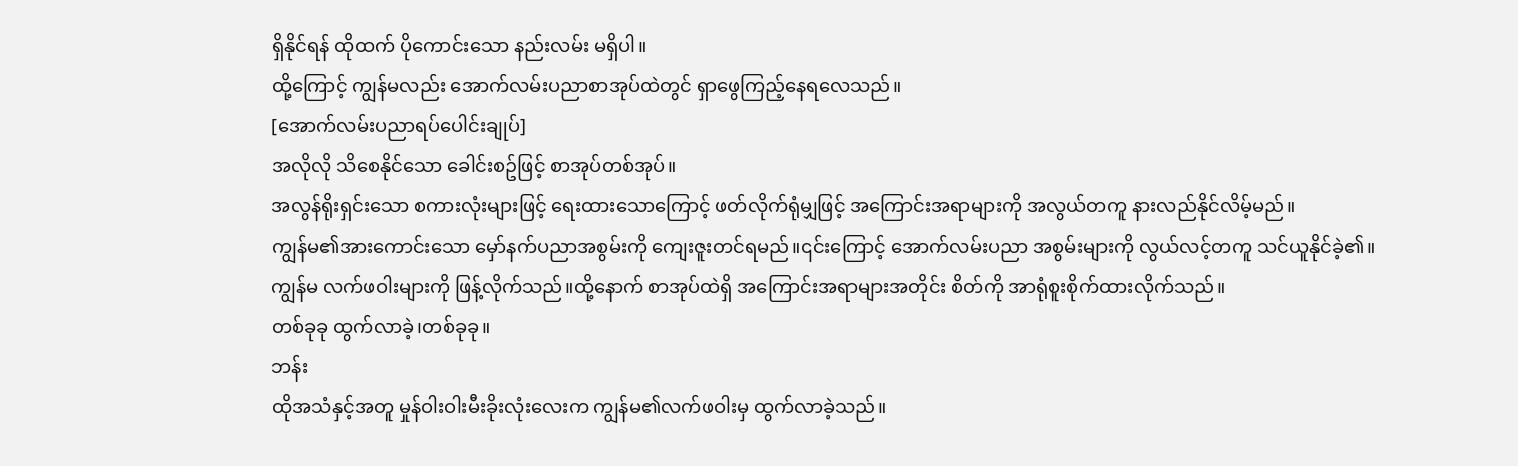ရှိနိုင်ရန် ထိုထက် ပိုကောင်းသော နည်းလမ်း မရှိပါ။
ထို့ကြောင့် ကျွန်မလည်း အောက်လမ်းပညာစာအုပ်ထဲတွင် ရှာဖွေကြည့်နေရလေသည်။
[အောက်လမ်းပညာရပ်ပေါင်းချုပ်]
အလိုလို သိစေနိုင်သော ခေါင်းစဥ်ဖြင့် စာအုပ်တစ်အုပ်။
အလွန်ရိုးရှင်းသော စကားလုံးများဖြင့် ရေးထားသောကြောင့် ဖတ်လိုက်ရုံမျှဖြင့် အကြောင်းအရာများကို အလွယ်တကူ နားလည်နိုင်လိမ့်မည်။
ကျွန်မ၏အားကောင်းသော မှော်နက်ပညာအစွမ်းကို ကျေးဇူးတင်ရမည်။၎င်းကြောင့် အောက်လမ်းပညာ အစွမ်းများကို လွယ်လင့်တကူ သင်ယူနိုင်ခဲ့၏။
ကျွန်မ လက်ဖဝါးများကို ဖြန့်လိုက်သည်။ထို့နောက် စာအုပ်ထဲရှိ အကြောင်းအရာများအတိုင်း စိတ်ကို အာရုံစူးစိုက်ထားလိုက်သည်။
တစ်ခုခု ထွက်လာခဲ့၊တစ်ခုခု။
ဘန်း
ထိုအသံနှင့်အတူ မှုန်ဝါးဝါးမီးခိုးလုံးလေးက ကျွန်မ၏လက်ဖဝါးမှ ထွက်လာခဲ့သည်။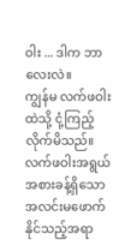ဝါး ... ဒါက ဘာလေးလဲ။
ကျွန်မ လက်ဖဝါးထဲသို့ ငုံ့ကြည့်လိုက်မိသည်။
လက်ဖဝါးအရွယ်အစားခန့်ရှိသော အလင်းမဖောက်နိုင်သည့်အရာ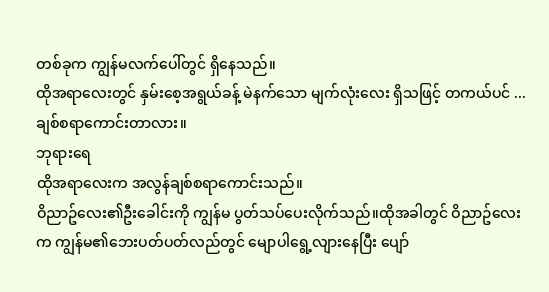တစ်ခုက ကျွန်မလက်ပေါ်တွင် ရှိနေသည်။
ထိုအရာလေးတွင် နှမ်းစေ့အရွယ်ခန့် မဲနက်သော မျက်လုံးလေး ရှိသဖြင့် တကယ်ပင် ...
ချစ်စရာကောင်းတာလား။
ဘုရားရေ
ထိုအရာလေးက အလွန်ချစ်စရာကောင်းသည်။
ဝိညာဥ်လေး၏ဦးခေါင်းကို ကျွန်မ ပွတ်သပ်ပေးလိုက်သည်။ထိုအခါတွင် ဝိညာဥ်လေးက ကျွန်မ၏ဘေးပတ်ပတ်လည်တွင် မျောပါရွေ့လျားနေပြီး ပျော်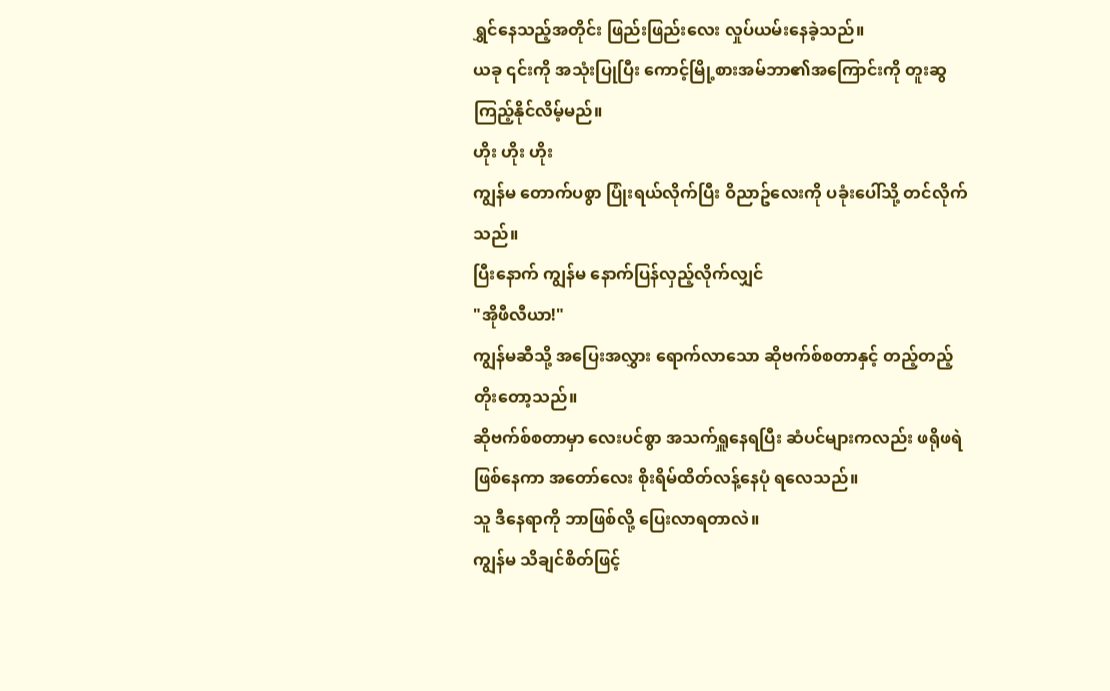ရွှင်နေသည့်အတိုင်း ဖြည်းဖြည်းလေး လှုပ်ယမ်းနေခဲ့သည်။
ယခု ၎င်းကို အသုံးပြုပြီး ကောင့်မြို့စားအမ်ဘာ၏အကြောင်းကို တူးဆွကြည့်နိုင်လိမ့်မည်။
ဟိုး ဟိုး ဟိုး
ကျွန်မ တောက်ပစွာ ပြုံးရယ်လိုက်ပြီး ဝိညာဥ်လေးကို ပခုံးပေါ်သို့ တင်လိုက်သည်။
ပြီးနောက် ကျွန်မ နောက်ပြန်လှည့်လိုက်လျှင်
"အိုဖီလီယာ!"
ကျွန်မဆီသို့ အပြေးအလွှား ရောက်လာသော ဆိုဗက်စ်စတာနှင့် တည့်တည့်တိုးတော့သည်။
ဆိုဗက်စ်စတာမှာ လေးပင်စွာ အသက်ရှူနေရပြီး ဆံပင်များကလည်း ဖရိုဖရဲဖြစ်နေကာ အတော်လေး စိုးရိမ်ထိတ်လန့်နေပုံ ရလေသည်။
သူ ဒီနေရာကို ဘာဖြစ်လို့ ပြေးလာရတာလဲ။
ကျွန်မ သိချင်စိတ်ဖြင့်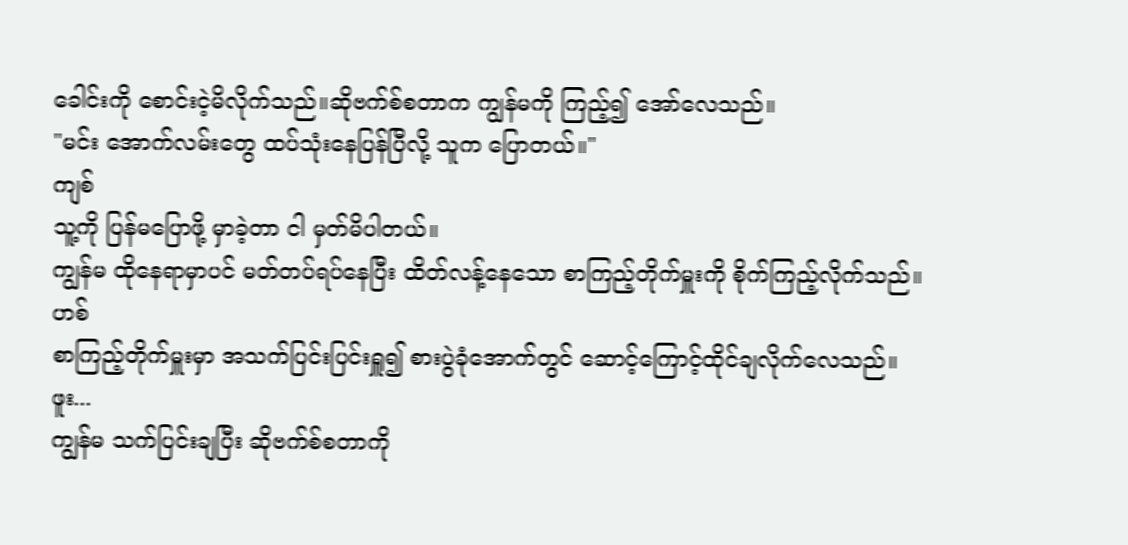ခေါင်းကို စောင်းငဲ့မိလိုက်သည်။ဆိုဗက်စ်စတာက ကျွန်မကို ကြည့်၍ အော်လေသည်။
"မင်း အောက်လမ်းတွေ ထပ်သုံးနေပြန်ပြီလို့ သူက ပြောတယ်။"
ကျစ်
သူ့ကို ပြန်မပြောဖို့ မှာခဲ့တာ ငါ မှတ်မိပါတယ်။
ကျွန်မ ထိုနေရာမှာပင် မတ်တပ်ရပ်နေပြီး ထိတ်လန့်နေသော စာကြည့်တိုက်မှူးကို စိုက်ကြည့်လိုက်သည်။
ဟစ်
စာကြည့်တိုက်မှူးမှာ အသက်ပြင်းပြင်းရှူ၍ စားပွဲခုံအောက်တွင် ဆောင့်ကြောင့်ထိုင်ချလိုက်လေသည်။
ဖူး...
ကျွန်မ သက်ပြင်းချပြီး ဆိုဗက်စ်စတာကို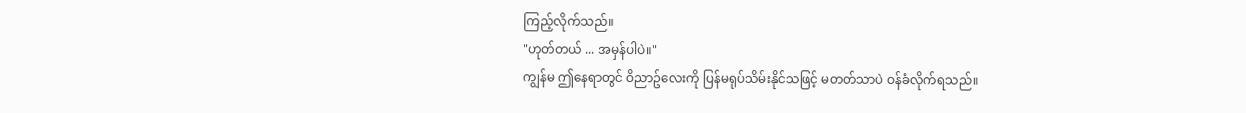ကြည့်လိုက်သည်။
"ဟုတ်တယ် ... အမှန်ပါပဲ။"
ကျွန်မ ဤနေရာတွင် ဝိညာဥ်လေးကို ပြန်မရုပ်သိမ်းနိုင်သဖြင့် မတတ်သာပဲ ဝန်ခံလိုက်ရသည်။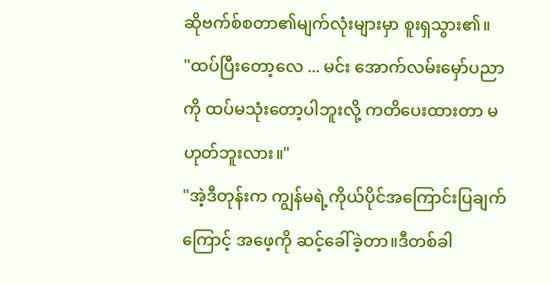ဆိုဗက်စ်စတာ၏မျက်လုံးများမှာ စူးရှသွား၏။
"ထပ်ပြီးတော့လေ ... မင်း အောက်လမ်းမှော်ပညာကို ထပ်မသုံးတော့ပါဘူးလို့ ကတိပေးထားတာ မဟုတ်ဘူးလား။"
"အဲ့ဒီတုန်းက ကျွန်မရဲ့ကိုယ်ပိုင်အကြောင်းပြချက်ကြောင့် အဖေ့ကို ဆင့်ခေါ်ခဲ့တာ။ဒီတစ်ခါ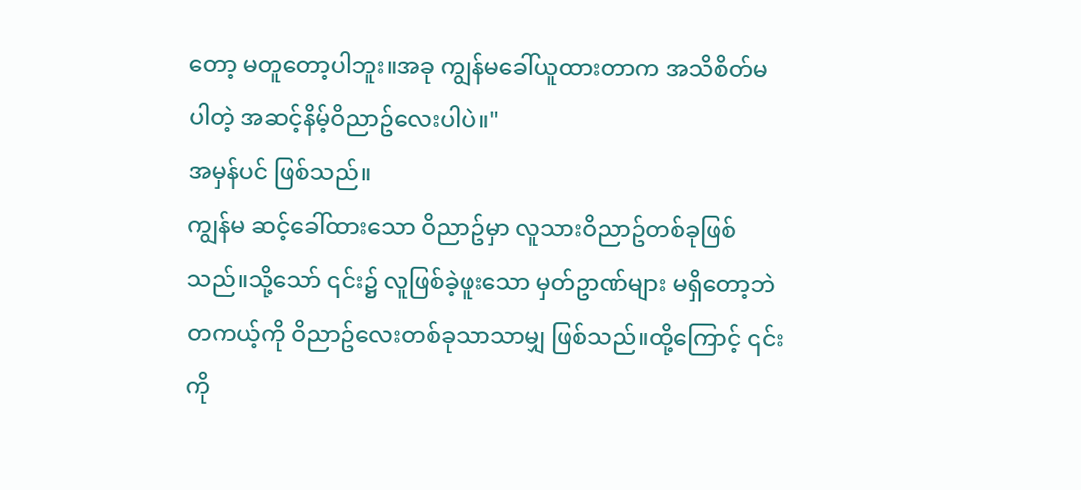တော့ မတူတော့ပါဘူး။အခု ကျွန်မခေါ်ယူထားတာက အသိစိတ်မပါတဲ့ အဆင့်နိမ့်ဝိညာဥ်လေးပါပဲ။"
အမှန်ပင် ဖြစ်သည်။
ကျွန်မ ဆင့်ခေါ်ထားသော ဝိညာဥ်မှာ လူသားဝိညာဥ်တစ်ခုဖြစ်သည်။သို့သော် ၎င်း၌ လူဖြစ်ခဲ့ဖူးသော မှတ်ဥာဏ်များ မရှိတော့ဘဲ တကယ့်ကို ဝိညာဥ်လေးတစ်ခုသာသာမျှ ဖြစ်သည်။ထို့ကြောင့် ၎င်းကို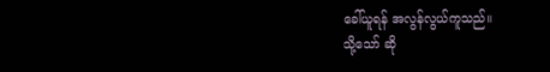ခေါ်ယူရန် အလွန်လွယ်ကူသည်။
သို့သော် ဆို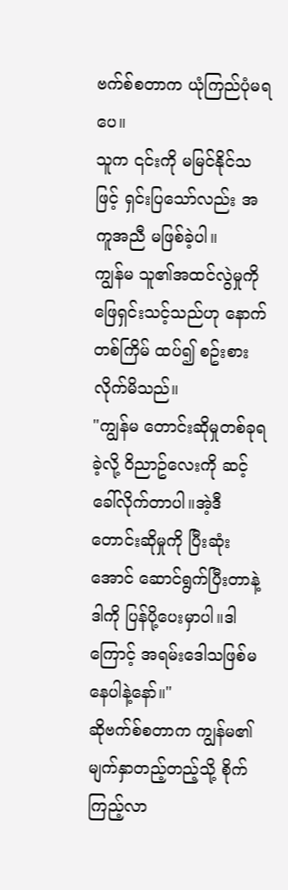ဗက်စ်စတာက ယုံကြည်ပုံမရပေ။
သူက ၎င်းကို မမြင်နိုင်သဖြင့် ရှင်းပြသော်လည်း အကူအညီ မဖြစ်ခဲ့ပါ။
ကျွန်မ သူ၏အထင်လွဲမှုကို ဖြေရှင်းသင့်သည်ဟု နောက်တစ်ကြိမ် ထပ်၍ စဥ်းစားလိုက်မိသည်။
"ကျွန်မ တောင်းဆိုမှုတစ်ခုရခဲ့လို့ ဝိညာဥ်လေးကို ဆင့်ခေါ်လိုက်တာပါ။အဲ့ဒီတောင်းဆိုမှုကို ပြီးဆုံးအောင် ဆောင်ရွက်ပြီးတာနဲ့ ဒါကို ပြန်ပို့ပေးမှာပါ။ဒါကြောင့် အရမ်းဒေါသဖြစ်မနေပါနဲ့နော်။"
ဆိုဗက်စ်စတာက ကျွန်မ၏မျက်နှာတည့်တည့်သို့ စိုက်ကြည့်လာ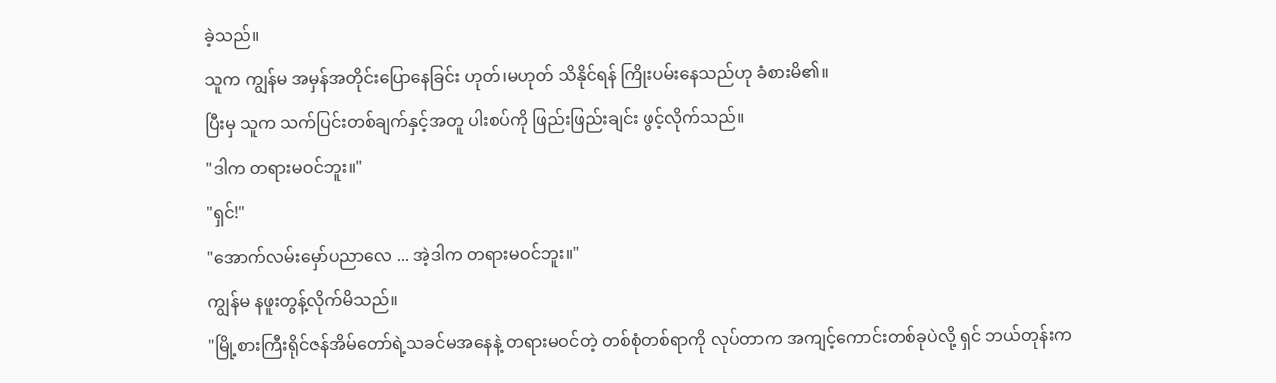ခဲ့သည်။
သူက ကျွန်မ အမှန်အတိုင်းပြောနေခြင်း ဟုတ်၊မဟုတ် သိနိုင်ရန် ကြိုးပမ်းနေသည်ဟု ခံစားမိ၏။
ပြီးမှ သူက သက်ပြင်းတစ်ချက်နှင့်အတူ ပါးစပ်ကို ဖြည်းဖြည်းချင်း ဖွင့်လိုက်သည်။
"ဒါက တရားမဝင်ဘူး။"
"ရှင်!"
"အောက်လမ်းမှော်ပညာလေ ... အဲ့ဒါက တရားမဝင်ဘူး။"
ကျွန်မ နဖူးတွန့်လိုက်မိသည်။
"မြို့စားကြီးရိုင်ဇန်အိမ်တော်ရဲ့သခင်မအနေနဲ့ တရားမဝင်တဲ့ တစ်စုံတစ်ရာကို လုပ်တာက အကျင့်ကောင်းတစ်ခုပဲလို့ ရှင် ဘယ်တုန်းက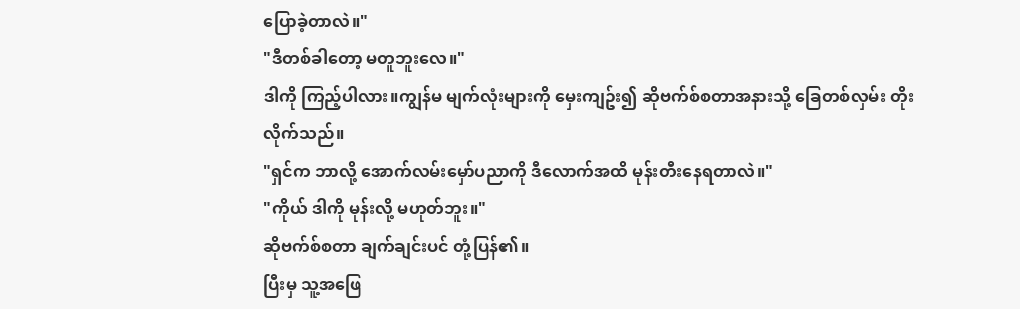ပြောခဲ့တာလဲ။"
"ဒီတစ်ခါတော့ မတူဘူးလေ။"
ဒါကို ကြည့်ပါလား။ကျွန်မ မျက်လုံးများကို မှေးကျဥ်း၍ ဆိုဗက်စ်စတာအနားသို့ ခြေတစ်လှမ်း တိုးလိုက်သည်။
"ရှင်က ဘာလို့ အောက်လမ်းမှော်ပညာကို ဒီလောက်အထိ မုန်းတီးနေရတာလဲ။"
"ကိုယ် ဒါကို မုန်းလို့ မဟုတ်ဘူး။"
ဆိုဗက်စ်စတာ ချက်ချင်းပင် တုံ့ပြန်၏။
ပြီးမှ သူ့အဖြေ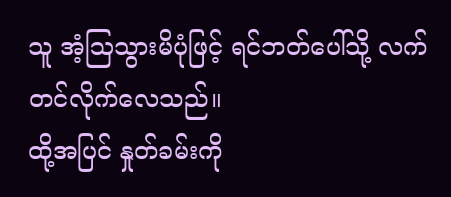သူ အံ့ဩသွားမိပုံဖြင့် ရင်ဘတ်ပေါ်သို့ လက်တင်လိုက်လေသည်။
ထို့အပြင် နှုတ်ခမ်းကို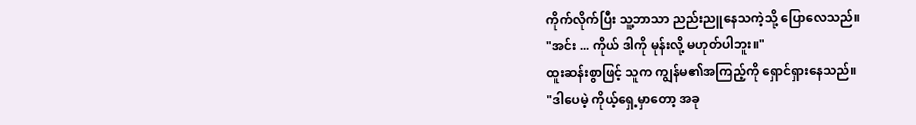ကိုက်လိုက်ပြီး သူ့ဘာသာ ညည်းညူနေသကဲ့သို့ ပြောလေသည်။
"အင်း ... ကိုယ် ဒါကို မုန်းလို့ မဟုတ်ပါဘူး။"
ထူးဆန်းစွာဖြင့် သူက ကျွန်မ၏အကြည့်ကို ရှောင်ရှားနေသည်။
"ဒါပေမဲ့ ကိုယ့်ရှေ့မှာတော့ အခု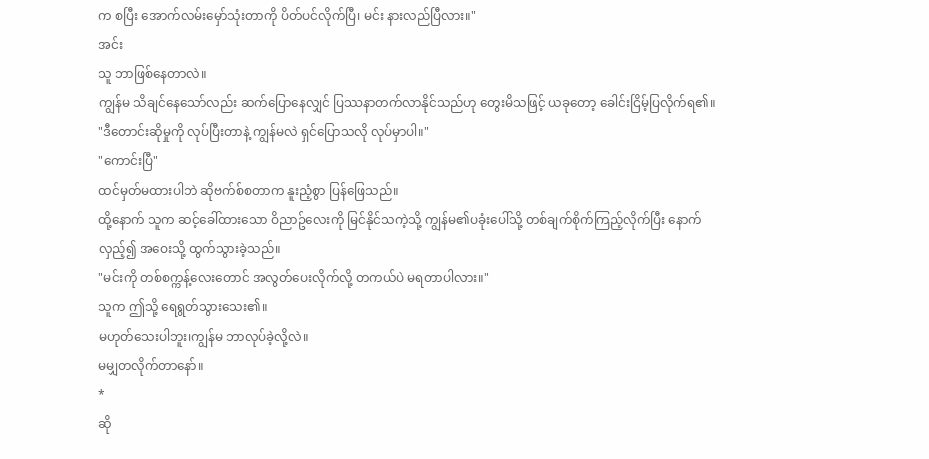က စပြီး အောက်လမ်းမှော်သုံးတာကို ပိတ်ပင်လိုက်ပြီ၊ မင်း နားလည်ပြီလား။"
အင်း
သူ ဘာဖြစ်နေတာလဲ။
ကျွန်မ သိချင်နေသော်လည်း ဆက်ပြောနေလျှင် ပြဿနာတက်လာနိုင်သည်ဟု တွေးမိသဖြင့် ယခုတော့ ခေါင်းငြိမ့်ပြလိုက်ရ၏။
"ဒီတောင်းဆိုမှုကို လုပ်ပြီးတာနဲ့ ကျွန်မလဲ ရှင်ပြောသလို လုပ်မှာပါ။"
"ကောင်းပြီ"
ထင်မှတ်မထားပါဘဲ ဆိုဗက်စ်စတာက နူးညံ့စွာ ပြန်ဖြေသည်။
ထို့နောက် သူက ဆင့်ခေါ်ထားသော ဝိညာဥ်လေးကို မြင်နိုင်သကဲ့သို့ ကျွန်မ၏ပခုံးပေါ်သို့ တစ်ချက်စိုက်ကြည့်လိုက်ပြီး နောက်လှည့်၍ အဝေးသို့ ထွက်သွားခဲ့သည်။
"မင်းကို တစ်စက္ကန့်လေးတောင် အလွတ်ပေးလိုက်လို့ တကယ်ပဲ မရတာပါလား။"
သူက ဤသို့ ရေရွတ်သွားသေး၏။
မဟုတ်သေးပါဘူး၊ကျွန်မ ဘာလုပ်ခဲ့လို့လဲ။
မမျှတလိုက်တာနော်။
*
ဆို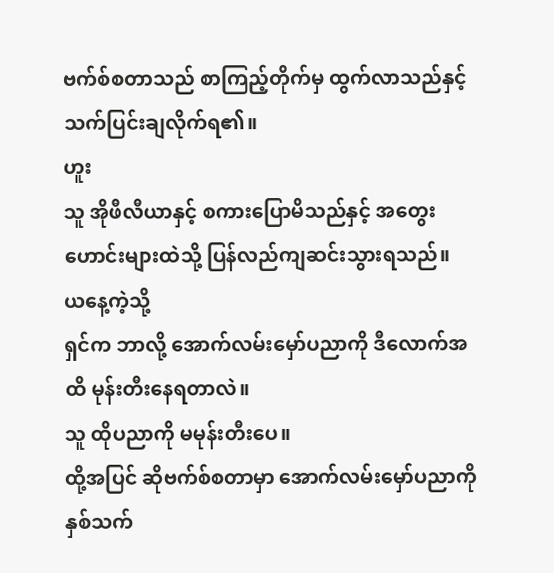ဗက်စ်စတာသည် စာကြည့်တိုက်မှ ထွက်လာသည်နှင့် သက်ပြင်းချလိုက်ရ၏။
ဟူး
သူ အိုဖီလီယာနှင့် စကားပြောမိသည်နှင့် အတွေးဟောင်းများထဲသို့ ပြန်လည်ကျဆင်းသွားရသည်။
ယနေ့ကဲ့သို့
ရှင်က ဘာလို့ အောက်လမ်းမှော်ပညာကို ဒီလောက်အထိ မုန်းတီးနေရတာလဲ။
သူ ထိုပညာကို မမုန်းတီးပေ။
ထို့အပြင် ဆိုဗက်စ်စတာမှာ အောက်လမ်းမှော်ပညာကို နှစ်သက်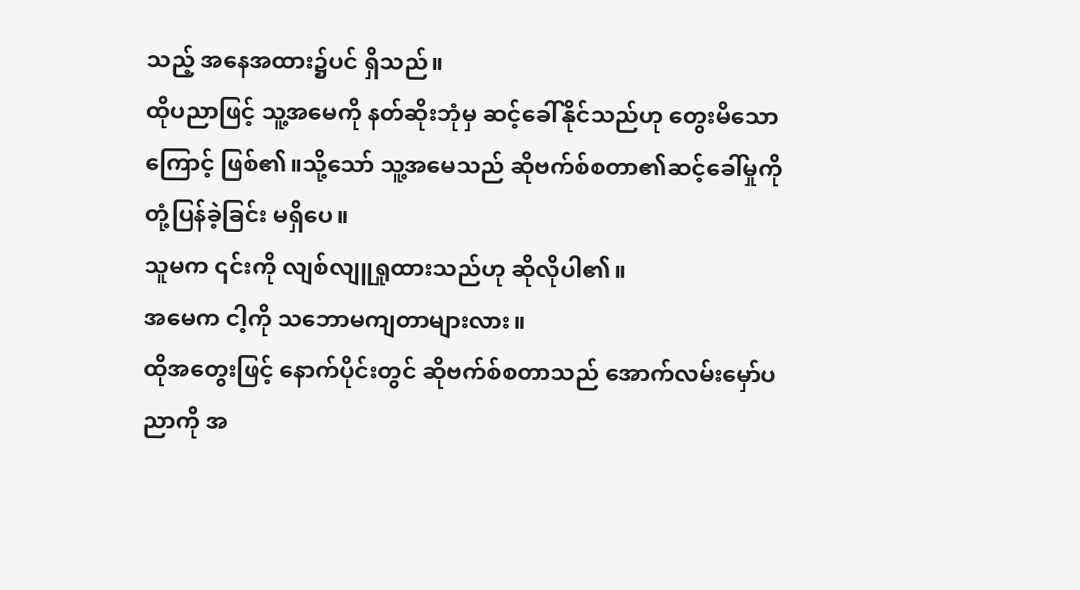သည့် အနေအထား၌ပင် ရှိသည်။
ထိုပညာဖြင့် သူ့အမေကို နတ်ဆိုးဘုံမှ ဆင့်ခေါ်နိုင်သည်ဟု တွေးမိသောကြောင့် ဖြစ်၏။သို့သော် သူ့အမေသည် ဆိုဗက်စ်စတာ၏ဆင့်ခေါ်မှုကို တုံ့ပြန်ခဲ့ခြင်း မရှိပေ။
သူမက ၎င်းကို လျစ်လျူရှုထားသည်ဟု ဆိုလိုပါ၏။
အမေက ငါ့ကို သဘောမကျတာများလား။
ထိုအတွေးဖြင့် နောက်ပိုင်းတွင် ဆိုဗက်စ်စတာသည် အောက်လမ်းမှော်ပညာကို အ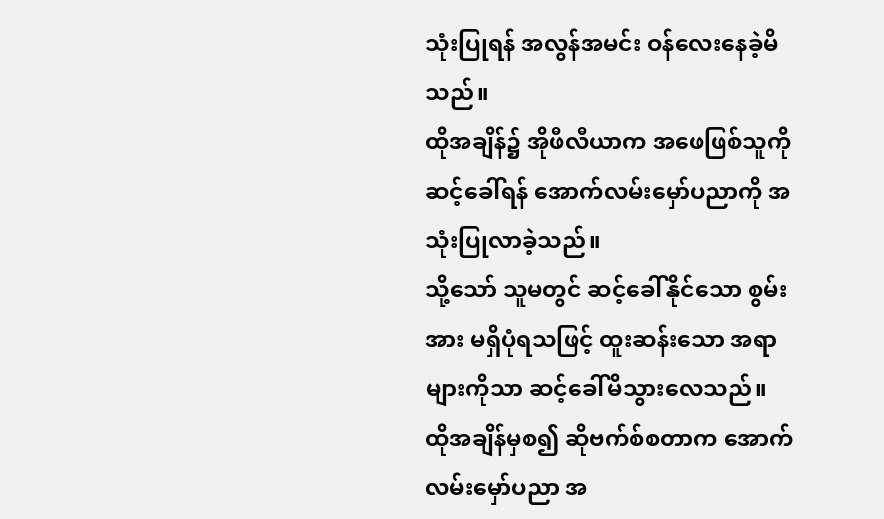သုံးပြုရန် အလွန်အမင်း ဝန်လေးနေခဲ့မိသည်။
ထိုအချိန်၌ အိုဖီလီယာက အဖေဖြစ်သူကို ဆင့်ခေါ်ရန် အောက်လမ်းမှော်ပညာကို အသုံးပြုလာခဲ့သည်။
သို့သော် သူမတွင် ဆင့်ခေါ်နိုင်သော စွမ်းအား မရှိပုံရသဖြင့် ထူးဆန်းသော အရာများကိုသာ ဆင့်ခေါ်မိသွားလေသည်။
ထိုအချိန်မှစ၍ ဆိုဗက်စ်စတာက အောက်လမ်းမှော်ပညာ အ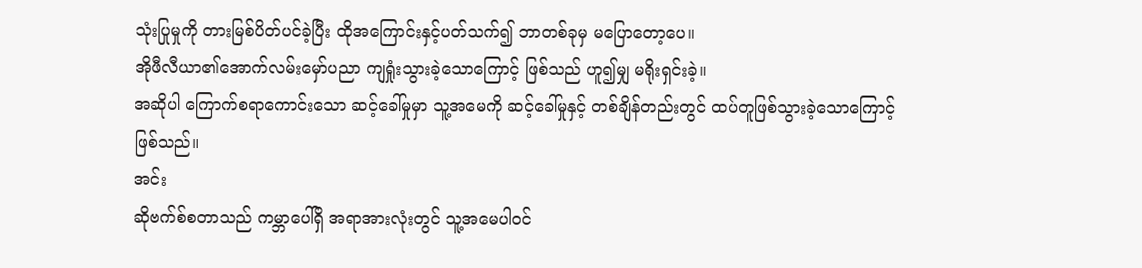သုံးပြုမှုကို တားမြစ်ပိတ်ပင်ခဲ့ပြီး ထိုအကြောင်းနှင့်ပတ်သက်၍ ဘာတစ်ခုမှ မပြောတော့ပေ။
အိုဖီလီယာ၏အောက်လမ်းမှော်ပညာ ကျရှုံးသွားခဲ့သောကြောင့် ဖြစ်သည် ဟူ၍မျှ မရိုးရှင်းခဲ့။
အဆိုပါ ကြောက်စရာကောင်းသော ဆင့်ခေါ်မှုမှာ သူ့အမေကို ဆင့်ခေါ်မှုနှင့် တစ်ချိန်တည်းတွင် ထပ်တူဖြစ်သွားခဲ့သောကြောင့် ဖြစ်သည်။
အင်း
ဆိုဗက်စ်စတာသည် ကမ္ဘာပေါ်ရှိ အရာအားလုံးတွင် သူ့အမေပါဝင်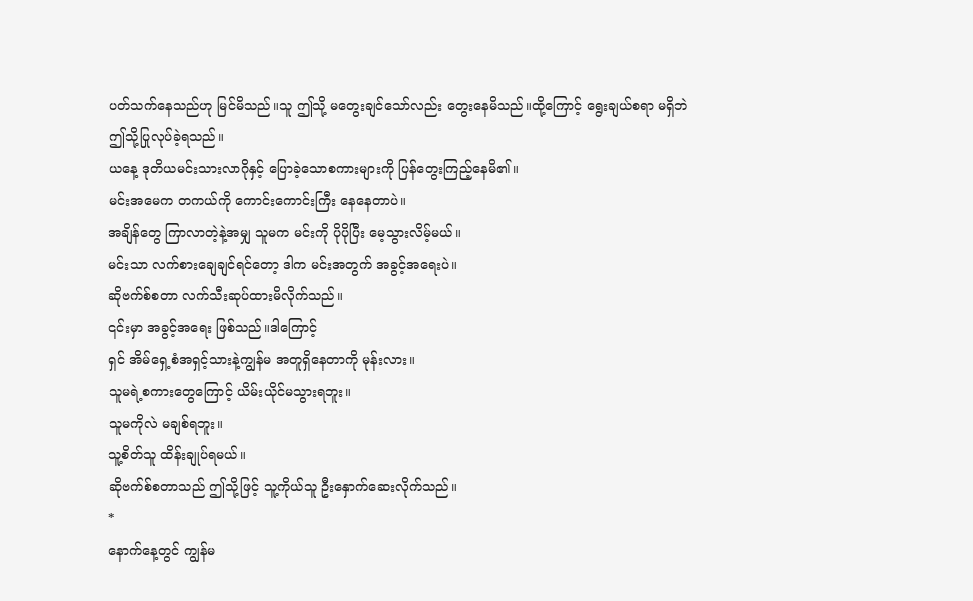ပတ်သက်နေသည်ဟု မြင်မိသည်။သူ ဤသို့ မတွေးချင်သော်လည်း တွေးနေမိသည်။ထို့ကြောင့် ရွေးချယ်စရာ မရှိဘဲ ဤသို့ပြုလုပ်ခဲ့ရသည်။
ယနေ့ ဒုတိယမင်းသားလာဂိုနှင့် ပြောခဲ့သောစကားများကို ပြန်တွေးကြည့်နေမိ၏။
မင်းအမေက တကယ်ကို ကောင်းကောင်းကြီး နေနေတာပဲ။
အချိန်တွေ ကြာလာတဲ့နဲ့အမျှ သူမက မင်းကို ပိုပိုပြီး မေ့သွားလိမ့်မယ်။
မင်းသာ လက်စားချေချင်ရင်တော့ ဒါက မင်းအတွက် အခွင့်အရေးပဲ။
ဆိုဗက်စ်စတာ လက်သီးဆုပ်ထားမိလိုက်သည်။
၎င်းမှာ အခွင့်အရေး ဖြစ်သည်။ဒါကြောင့်
ရှင် အိမ်ရှေ့စံအရှင့်သားနဲ့ကျွန်မ အတူရှိနေတာကို မုန်းလား။
သူမရဲ့စကားတွေကြောင့် ယိမ်းယိုင်မသွားရဘူး။
သူမကိုလဲ မချစ်ရဘူး။
သူ့စိတ်သူ ထိန်းချုပ်ရမယ်။
ဆိုဗက်စ်စတာသည် ဤသို့ဖြင့် သူ့ကိုယ်သူ ဦးနှောက်ဆေးလိုက်သည်။
*
နောက်နေ့တွင် ကျွန်မ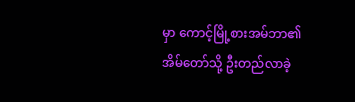မှာ ကောင့်မြို့စားအမ်ဘာ၏အိမ်တော်သို့ ဦးတည်လာခဲ့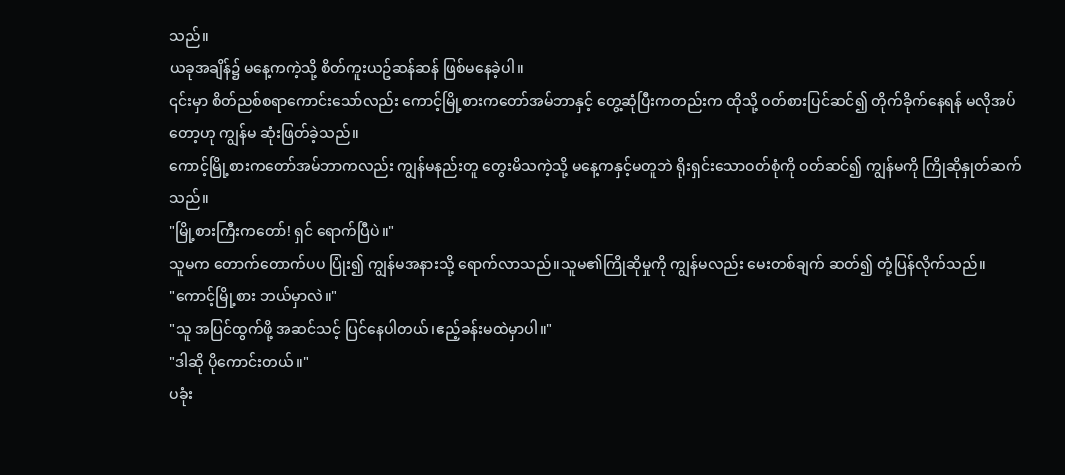သည်။
ယခုအချိန်၌ မနေ့ကကဲ့သို့ စိတ်ကူးယဥ်ဆန်ဆန် ဖြစ်မနေခဲ့ပါ။
၎င်းမှာ စိတ်ညစ်စရာကောင်းသော်လည်း ကောင့်မြို့စားကတော်အမ်ဘာနှင့် တွေ့ဆုံပြီးကတည်းက ထိုသို့ ဝတ်စားပြင်ဆင်၍ တိုက်ခိုက်နေရန် မလိုအပ်တော့ဟု ကျွန်မ ဆုံးဖြတ်ခဲ့သည်။
ကောင့်မြို့စားကတော်အမ်ဘာကလည်း ကျွန်မနည်းတူ တွေးမိသကဲ့သို့ မနေ့ကနှင့်မတူဘဲ ရိုးရှင်းသောဝတ်စုံကို ဝတ်ဆင်၍ ကျွန်မကို ကြိုဆိုနှုတ်ဆက်သည်။
"မြို့စားကြီးကတော်! ရှင် ရောက်ပြီပဲ။"
သူမက တောက်တောက်ပပ ပြုံး၍ ကျွန်မအနားသို့ ရောက်လာသည်။သူမ၏ကြိုဆိုမှုကို ကျွန်မလည်း မေးတစ်ချက် ဆတ်၍ တုံ့ပြန်လိုက်သည်။
"ကောင့်မြို့စား ဘယ်မှာလဲ။"
"သူ အပြင်ထွက်ဖို့ အဆင်သင့် ပြင်နေပါတယ်၊ဧည့်ခန်းမထဲမှာပါ။"
"ဒါဆို ပိုကောင်းတယ်။"
ပခုံး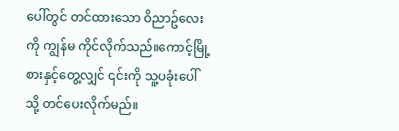ပေါ်တွင် တင်ထားသော ဝိညာဥ်လေးကို ကျွန်မ ကိုင်လိုက်သည်။ကောင့်မြို့စားနှင့်တွေ့လျှင် ၎င်းကို သူ့ပခုံးပေါ်သို့ တင်ပေးလိုက်မည်။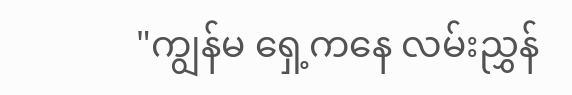"ကျွန်မ ရှေ့ကနေ လမ်းညွှန်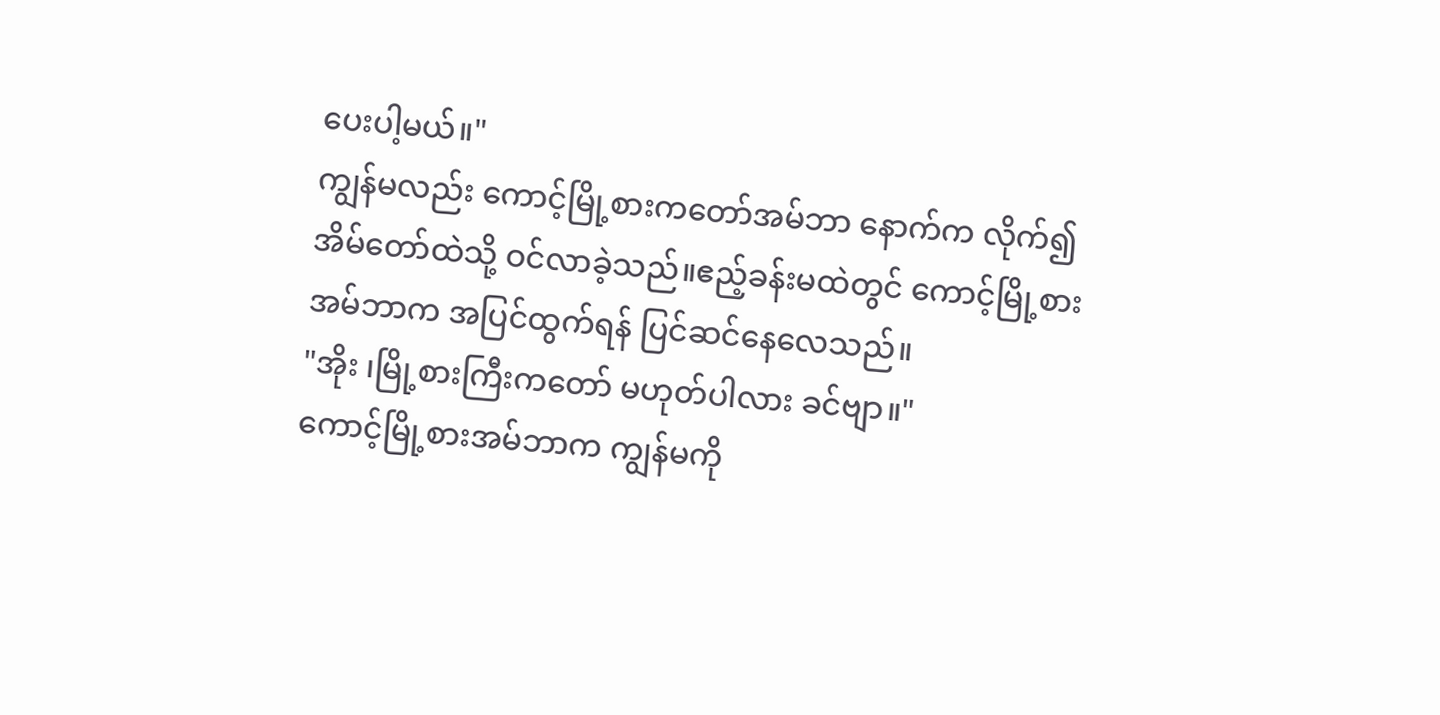ပေးပါ့မယ်။"
ကျွန်မလည်း ကောင့်မြို့စားကတော်အမ်ဘာ နောက်က လိုက်၍ အိမ်တော်ထဲသို့ ဝင်လာခဲ့သည်။ဧည့်ခန်းမထဲတွင် ကောင့်မြို့စားအမ်ဘာက အပြင်ထွက်ရန် ပြင်ဆင်နေလေသည်။
"အိုး ၊မြို့စားကြီးကတော် မဟုတ်ပါလား ခင်ဗျာ။"
ကောင့်မြို့စားအမ်ဘာက ကျွန်မကို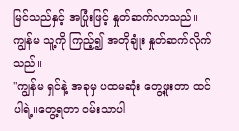မြင်သည်နှင့် အပြုံးဖြင့် နှုတ်ဆက်လာသည်။
ကျွန်မ သူ့ကို ကြည့်၍ အတိုချုံး နှုတ်ဆက်လိုက်သည်။
"ကျွန်မ ရှင်နဲ့ အခုမှ ပထမဆုံး တွေ့ဖူးတာ ထင်ပါရဲ့။တွေ့ရတာ ဝမ်းသာပါ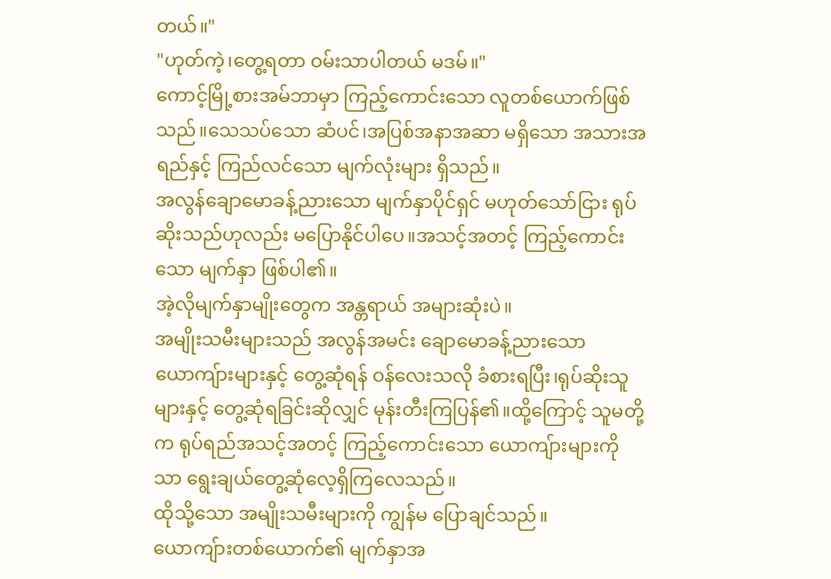တယ်။"
"ဟုတ်ကဲ့၊တွေ့ရတာ ဝမ်းသာပါတယ် မဒမ်။"
ကောင့်မြို့စားအမ်ဘာမှာ ကြည့်ကောင်းသော လူတစ်ယောက်ဖြစ်သည်။သေသပ်သော ဆံပင်၊အပြစ်အနာအဆာ မရှိသော အသားအရည်နှင့် ကြည်လင်သော မျက်လုံးများ ရှိသည်။
အလွန်ချောမောခန့်ညားသော မျက်နှာပိုင်ရှင် မဟုတ်သော်ငြား ရုပ်ဆိုးသည်ဟုလည်း မပြောနိုင်ပါပေ။အသင့်အတင့် ကြည့်ကောင်းသော မျက်နှာ ဖြစ်ပါ၏။
အဲ့လိုမျက်နှာမျိုးတွေက အန္တရာယ် အများဆုံးပဲ။
အမျိုးသမီးများသည် အလွန်အမင်း ချောမောခန့်ညားသော ယောကျ်ားများနှင့် တွေ့ဆုံရန် ဝန်လေးသလို ခံစားရပြီး၊ရုပ်ဆိုးသူများနှင့် တွေ့ဆုံရခြင်းဆိုလျှင် မုန်းတီးကြပြန်၏။ထို့ကြောင့် သူမတို့က ရုပ်ရည်အသင့်အတင့် ကြည့်ကောင်းသော ယောကျ်ားများကိုသာ ရွေးချယ်တွေ့ဆုံလေ့ရှိကြလေသည်။
ထိုသို့သော အမျိုးသမီးများကို ကျွန်မ ပြောချင်သည်။
ယောကျ်ားတစ်ယောက်၏ မျက်နှာအ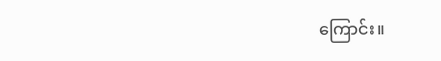ကြောင်း။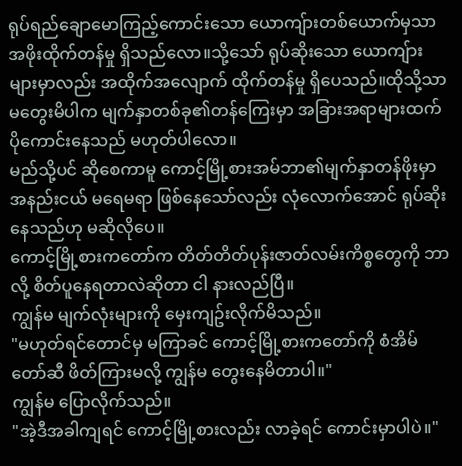ရုပ်ရည်ချောမောကြည့်ကောင်းသော ယောကျ်ားတစ်ယောက်မှသာ အဖိုးထိုက်တန်မှု ရှိသည်လော။သို့သော် ရုပ်ဆိုးသော ယောကျ်ားများမှာလည်း အထိုက်အလျောက် ထိုက်တန်မှု ရှိပေသည်။ထိုသို့သာ မတွေးမိပါက မျက်နှာတစ်ခု၏တန်ကြေးမှာ အခြားအရာများထက် ပိုကောင်းနေသည် မဟုတ်ပါလော။
မည်သို့ပင် ဆိုစေကာမူ ကောင့်မြို့စားအမ်ဘာ၏မျက်နှာတန်ဖိုးမှာ အနည်းငယ် မရေမရာ ဖြစ်နေသော်လည်း လုံလောက်အောင် ရုပ်ဆိုးနေသည်ဟု မဆိုလိုပေ။
ကောင့်မြို့စားကတော်က တိတ်တိတ်ပုန်းဇာတ်လမ်းကိစ္စတွေကို ဘာလို့ စိတ်ပူနေရတာလဲဆိုတာ ငါ နားလည်ပြီ။
ကျွန်မ မျက်လုံးများကို မှေးကျဥ်းလိုက်မိသည်။
"မဟုတ်ရင်တောင်မှ မကြာခင် ကောင့်မြို့စားကတော်ကို စံအိမ်တော်ဆီ ဖိတ်ကြားမလို့ ကျွန်မ တွေးနေမိတာပါ။"
ကျွန်မ ပြောလိုက်သည်။
"အဲ့ဒီအခါကျရင် ကောင့်မြို့စားလည်း လာခဲ့ရင် ကောင်းမှာပါပဲ။"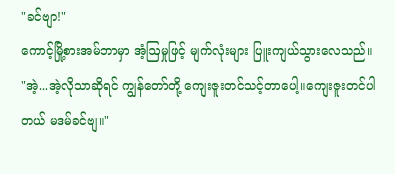"ခင်ဗျာ!"
ကောင့်မြို့စားအမ်ဘာမှာ အံ့ဩမှုဖြင့် မျက်လုံးများ ပြူးကျယ်သွားလေသည်။
"အဲ့...အဲ့လိုသာဆိုရင် ကျွန်တော်တို့ ကျေးဇူးတင်သင့်တာပေါ့။ကျေးဇူးတင်ပါတယ် မဒမ်ခင်ဗျ။"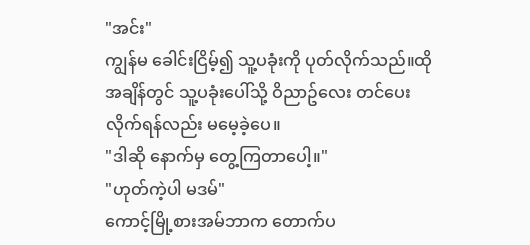"အင်း"
ကျွန်မ ခေါင်းငြိမ့်၍ သူ့ပခုံးကို ပုတ်လိုက်သည်။ထိုအချိန်တွင် သူ့ပခုံးပေါ်သို့ ဝိညာဥ်လေး တင်ပေးလိုက်ရန်လည်း မမေ့ခဲ့ပေ။
"ဒါဆို နောက်မှ တွေ့ကြတာပေါ့။"
"ဟုတ်ကဲ့ပါ မဒမ်"
ကောင့်မြို့စားအမ်ဘာက တောက်ပ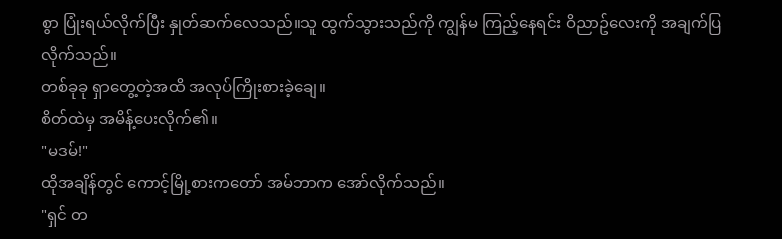စွာ ပြုံးရယ်လိုက်ပြီး နှုတ်ဆက်လေသည်။သူ ထွက်သွားသည်ကို ကျွန်မ ကြည့်နေရင်း ဝိညာဥ်လေးကို အချက်ပြလိုက်သည်။
တစ်ခုခု ရှာတွေ့တဲ့အထိ အလုပ်ကြိုးစားခဲ့ချေ။
စိတ်ထဲမှ အမိန့်ပေးလိုက်၏။
"မဒမ်!"
ထိုအချိန်တွင် ကောင့်မြို့စားကတော် အမ်ဘာက အော်လိုက်သည်။
"ရှင် တ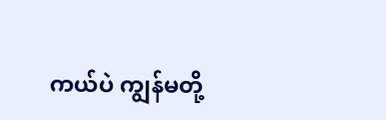ကယ်ပဲ ကျွန်မတို့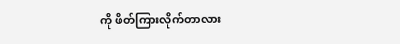ကို ဖိတ်ကြားလိုက်တာလား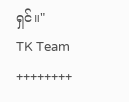ရှင်။"
TK Team
++++++++